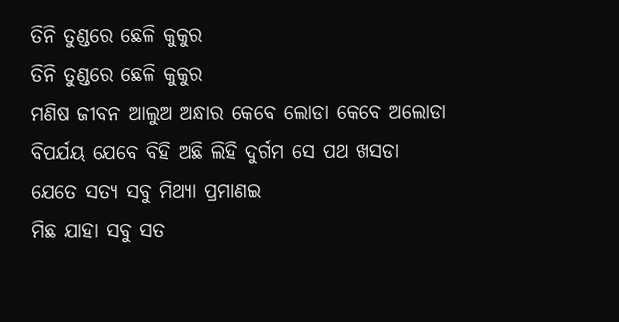ତିନି ତୁଣ୍ଡରେ ଛେଳି କୁକୁର
ତିନି ତୁଣ୍ଡରେ ଛେଳି କୁକୁର
ମଣିଷ ଜୀବନ ଆଲୁଅ ଅନ୍ଧାର କେବେ ଲୋଡା କେବେ ଅଲୋଡା
ବିପର୍ଯୟ ଯେବେ ବିହି ଅଛି ଲିହି ଦୁର୍ଗମ ସେ ପଥ ଖସଡା
ଯେତେ ସତ୍ୟ ସବୁ ମିଥ୍ୟା ପ୍ରମାଣଇ
ମିଛ ଯାହା ସବୁ ସତ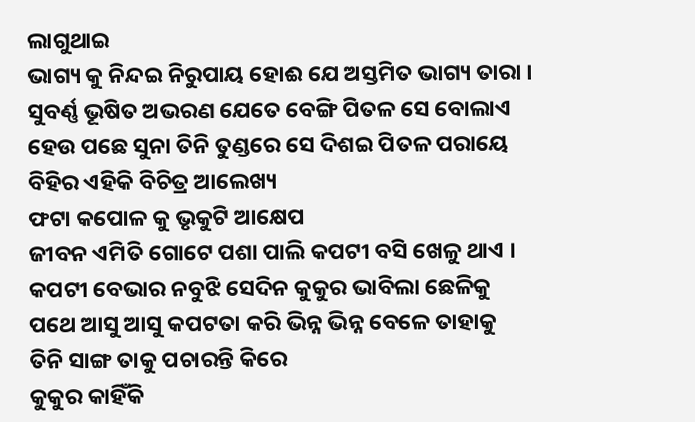ଲାଗୁଥାଇ
ଭାଗ୍ୟ କୁ ନିନ୍ଦଇ ନିରୁପାୟ ହୋଈ ଯେ ଅସ୍ତମିତ ଭାଗ୍ୟ ତାରା ।
ସୁବର୍ଣ୍ଣ ଭୂଷିତ ଅଭରଣ ଯେତେ ବେଙ୍ଗି ପିତଳ ସେ ବୋଲାଏ
ହେଉ ପଛେ ସୁନା ତିନି ତୁଣ୍ଡରେ ସେ ଦିଶଇ ପିତଳ ପରାୟେ
ବିହିର ଏହିକି ବିଚିତ୍ର ଆଲେଖ୍ୟ
ଫଟା କପୋଳ କୁ ଭୃକୁଟି ଆକ୍ଷେପ
ଜୀବନ ଏମିତି ଗୋଟେ ପଶା ପାଲି କପଟୀ ବସି ଖେଳୁ ଥାଏ ।
କପଟୀ ବେଭାର ନବୁଝି ସେଦିନ କୁକୁର ଭାବିଲା ଛେଳିକୁ
ପଥେ ଆସୁ ଆସୁ କପଟତା କରି ଭିନ୍ନ ଭିନ୍ନ ବେଳେ ତାହାକୁ
ତିନି ସାଙ୍ଗ ତାକୁ ପଚାରନ୍ତି କିରେ
କୁକୁର କାହିଁକି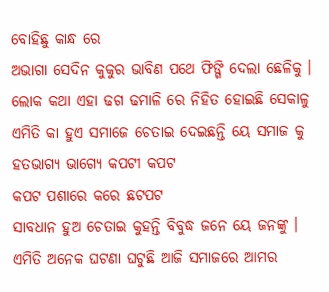ବୋହିଛୁ କାନ୍ଧ ରେ
ଅଭାଗା ସେଦିନ କୁକୁର ଭାବିଣ ପଥେ ଫିଙ୍ଗି ଦେଲା ଛେଳିକୁ ।
ଲୋକ କଥା ଏହା ଢଗ ଢମାଳି ରେ ନିହିତ ହୋଇଛି ସେକାଳୁ
ଏମିତି କା ହୁଏ ସମାଜେ ଚେତାଇ ଦେଇଛନ୍ତି ୟେ ସମାଜ କୁ
ହତଭାଗ୍ୟ ଭାଗ୍ୟେ କପଟୀ କପଟ
କପଟ ପଶାରେ କରେ ଛଟପଟ
ସାବଧାନ ହୁଅ ଚେତାଇ କୁହନ୍ତି ବିବୁଦ୍ଧ ଜନେ ୟେ ଜନଙ୍କୁ ।
ଏମିତି ଅନେକ ଘଟଣା ଘଟୁଛି ଆଜି ସମାଜରେ ଆମର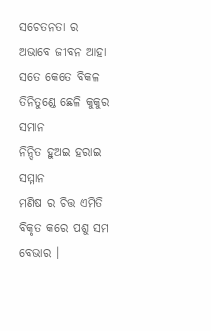ସଚେତନତା ର ଅଭାବେ ଜୀବନ ଆହା ସତେ କେତେ ବିକଳ
ତିନିତୁଣ୍ଡେ ଛେଳି କୁକୁର ସମାନ
ନିନ୍ଦିତ ହୁଅଇ ହରାଇ ସମ୍ମାନ
ମଣିଷ ର ଚିତ୍ତ ଏମିତି ବିକୃତ କରେ ପଶୁ ସମ ବେଭାର ।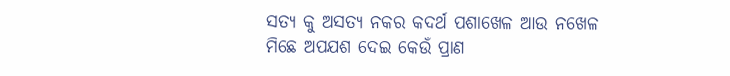ସତ୍ୟ କୁ ଅସତ୍ୟ ନକର କଦର୍ଥ ପଶାଖେଳ ଆଉ ନଖେଳ
ମିଛେ ଅପଯଶ ଦେଇ କେଉଁ ପ୍ରାଣ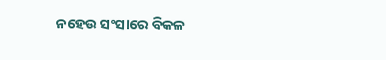ନହେଉ ସଂସାରେ ବିକଳ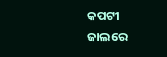କପଟୀ ଜାଲରେ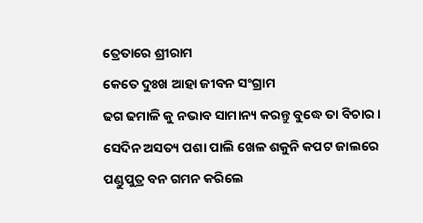ତ୍ରେତାରେ ଶ୍ରୀରାମ
କେତେ ଦୁଃଖ ଆହା ଜୀବନ ସଂଗ୍ରାମ
ଢଗ ଢମାଳି କୁ ନଭାବ ସାମାନ୍ୟ କରନ୍ତୁ ବୁଦ୍ଧେ ତା ବିଚାର ।
ସେଦିନ ଅସତ୍ୟ ପଶା ପାଲି ଖେଳ ଶକୁନି କପଟ ଜାଲରେ
ପଣ୍ଡୁପୁତ୍ର ବନ ଗମନ କରିଲେ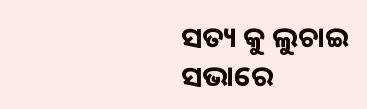ସତ୍ୟ କୁ ଲୁଚାଇ ସଭାରେ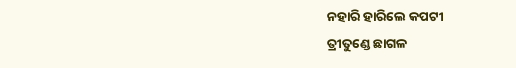ନହାରି ହାରିଲେ କପଟୀ
ତ୍ରୀତୁଣ୍ଡେ ଛାଗଳ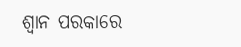ଶ୍ଵାନ ପରକାରେ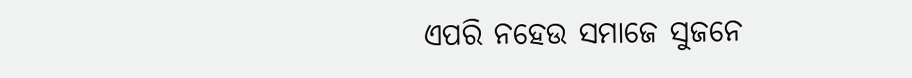ଏପରି ନହେଉ ସମାଜେ ସୁଜନେ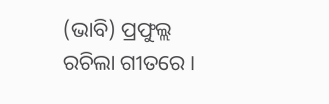(ଭାବି) ପ୍ରଫୁଲ୍ଲ ରଚିଲା ଗୀତରେ ।